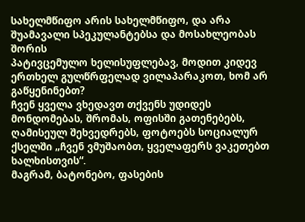სახელმწიფო არის სახელმწიფო, და არა შუამავალი სპეკულანტებსა და მოსახლეობას შორის
პატივცემულო ხელისუფლებავ, მოდით კიდევ ერთხელ გულწრფელად ვილაპარაკოთ, ხომ არ გაწყენინებთ?
ჩვენ ყველა ვხედავთ თქვენს უდიდეს მონდომებას, შრომას, ოფისში გათენებებს, ღამისეულ შეხვედრებს, ფოტოებს სოციალურ ქსელში „ჩვენ ვმუშაობთ, ყველაფერს ვაკეთებთ ხალხისთვის“.
მაგრამ, ბატონებო, ფასების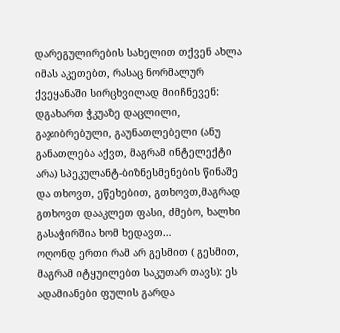დარეგულირების სახელით თქვენ ახლა იმას აკეთებთ, რასაც ნორმალურ ქვეყანაში სირცხვილად მიიჩნევენ:
დგახართ ჭკუაზე დაცლილი, გაჯიბრებული, გაუნათლებელი (ანუ განათლება აქვთ, მაგრამ ინტელექტი არა) სპეკულანტ-ბიზნესმენების წინაშე და თხოვთ, ეწეხებით, გთხოვთ,მაგრად გთხოვთ დააკლეთ ფასი, ძმებო, ხალხი გასაჭირშია ხომ ხედავთ…
ოღონდ ერთი რამ არ გესმით ( გესმით, მაგრამ იტყუილებთ საკუთარ თავს): ეს ადამიანები ფულის გარდა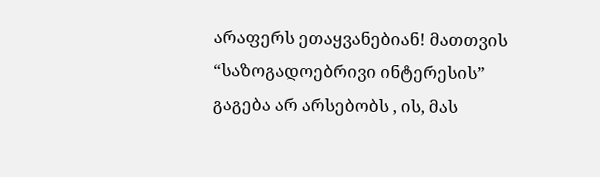არაფერს ეთაყვანებიან! მათთვის “საზოგადოებრივი ინტერესის” გაგება არ არსებობს , ის, მას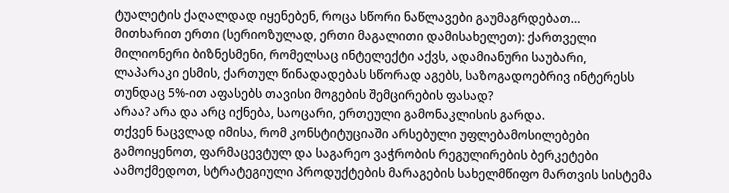ტუალეტის ქაღალდად იყენებენ, როცა სწორი ნაწლავები გაუმაგრდებათ…
მითხარით ერთი (სერიოზულად, ერთი მაგალითი დამისახელეთ): ქართველი მილიონერი ბიზნესმენი, რომელსაც ინტელექტი აქვს, ადამიანური საუბარი, ლაპარაკი ესმის, ქართულ წინადადებას სწორად აგებს, საზოგადოებრივ ინტერესს თუნდაც 5%-ით აფასებს თავისი მოგების შემცირების ფასად?
არაა? არა და არც იქნება, საოცარი, ერთეული გამონაკლისის გარდა.
თქვენ ნაცვლად იმისა, რომ კონსტიტუციაში არსებული უფლებამოსილებები გამოიყენოთ, ფარმაცევტულ და საგარეო ვაჭრობის რეგულირების ბერკეტები აამოქმედოთ, სტრატეგიული პროდუქტების მარაგების სახელმწიფო მართვის სისტემა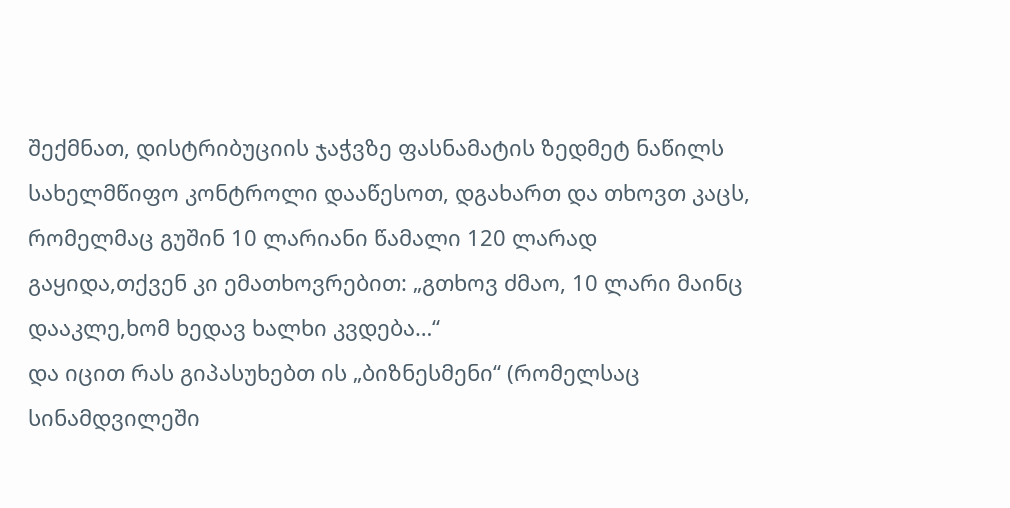შექმნათ, დისტრიბუციის ჯაჭვზე ფასნამატის ზედმეტ ნაწილს სახელმწიფო კონტროლი დააწესოთ, დგახართ და თხოვთ კაცს, რომელმაც გუშინ 10 ლარიანი წამალი 120 ლარად გაყიდა,თქვენ კი ემათხოვრებით: „გთხოვ ძმაო, 10 ლარი მაინც დააკლე,ხომ ხედავ ხალხი კვდება…“
და იცით რას გიპასუხებთ ის „ბიზნესმენი“ (რომელსაც სინამდვილეში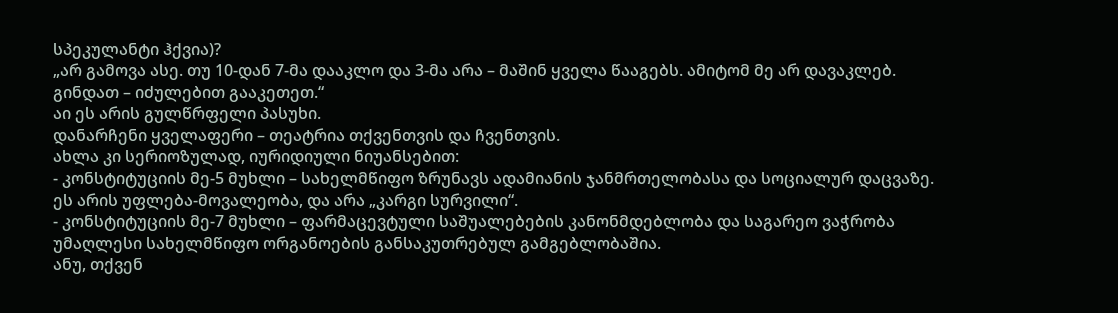სპეკულანტი ჰქვია)?
„არ გამოვა ასე. თუ 10-დან 7-მა დააკლო და 3-მა არა – მაშინ ყველა წააგებს. ამიტომ მე არ დავაკლებ. გინდათ – იძულებით გააკეთეთ.“
აი ეს არის გულწრფელი პასუხი.
დანარჩენი ყველაფერი – თეატრია თქვენთვის და ჩვენთვის.
ახლა კი სერიოზულად, იურიდიული ნიუანსებით:
- კონსტიტუციის მე-5 მუხლი – სახელმწიფო ზრუნავს ადამიანის ჯანმრთელობასა და სოციალურ დაცვაზე. ეს არის უფლება-მოვალეობა, და არა „კარგი სურვილი“.
- კონსტიტუციის მე-7 მუხლი – ფარმაცევტული საშუალებების კანონმდებლობა და საგარეო ვაჭრობა უმაღლესი სახელმწიფო ორგანოების განსაკუთრებულ გამგებლობაშია.
ანუ, თქვენ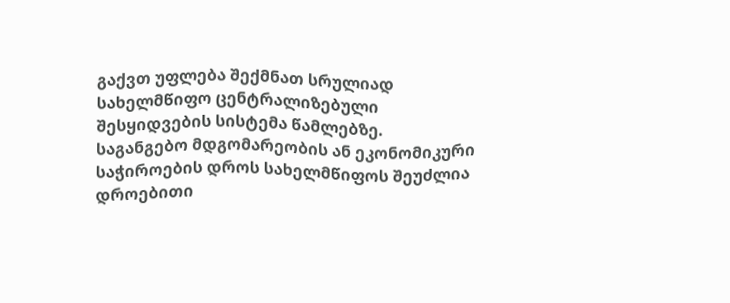გაქვთ უფლება შექმნათ სრულიად სახელმწიფო ცენტრალიზებული შესყიდვების სისტემა წამლებზე.
საგანგებო მდგომარეობის ან ეკონომიკური საჭიროების დროს სახელმწიფოს შეუძლია დროებითი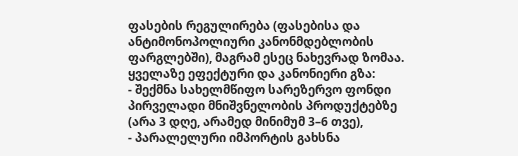ფასების რეგულირება (ფასებისა და ანტიმონოპოლიური კანონმდებლობის ფარგლებში), მაგრამ ესეც ნახევრად ზომაა.
ყველაზე ეფექტური და კანონიერი გზა:
- შექმნა სახელმწიფო სარეზერვო ფონდი პირველადი მნიშვნელობის პროდუქტებზე (არა 3 დღე, არამედ მინიმუმ 3–6 თვე),
- პარალელური იმპორტის გახსნა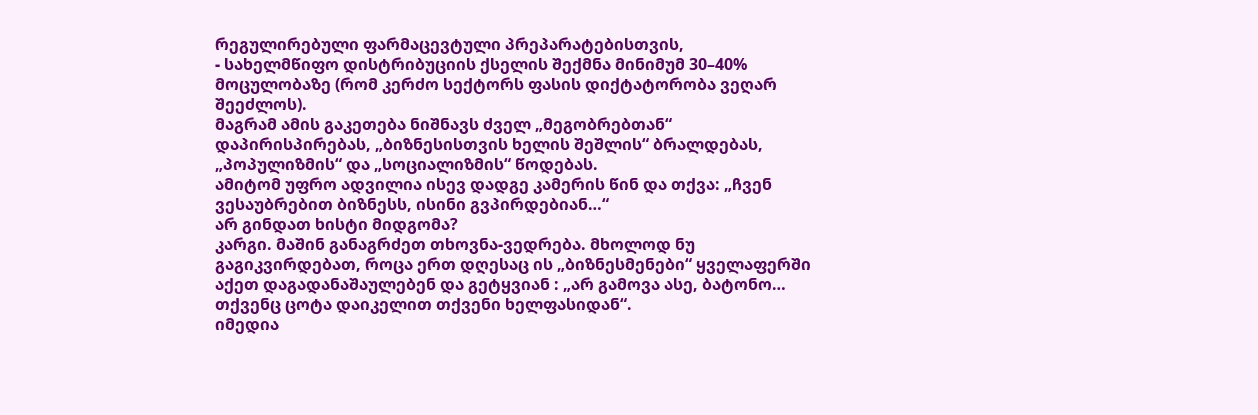რეგულირებული ფარმაცევტული პრეპარატებისთვის,
- სახელმწიფო დისტრიბუციის ქსელის შექმნა მინიმუმ 30–40% მოცულობაზე (რომ კერძო სექტორს ფასის დიქტატორობა ვეღარ შეეძლოს).
მაგრამ ამის გაკეთება ნიშნავს ძველ „მეგობრებთან“ დაპირისპირებას, „ბიზნესისთვის ხელის შეშლის“ ბრალდებას, „პოპულიზმის“ და „სოციალიზმის“ წოდებას.
ამიტომ უფრო ადვილია ისევ დადგე კამერის წინ და თქვა: „ჩვენ ვესაუბრებით ბიზნესს, ისინი გვპირდებიან…“
არ გინდათ ხისტი მიდგომა?
კარგი. მაშინ განაგრძეთ თხოვნა-ვედრება. მხოლოდ ნუ გაგიკვირდებათ, როცა ერთ დღესაც ის „ბიზნესმენები“ ყველაფერში აქეთ დაგადანაშაულებენ და გეტყვიან : „არ გამოვა ასე, ბატონო… თქვენც ცოტა დაიკელით თქვენი ხელფასიდან“.
იმედია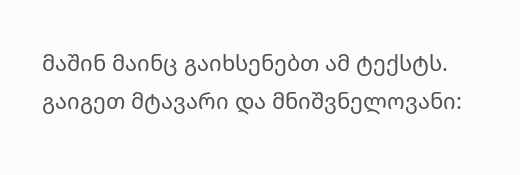მაშინ მაინც გაიხსენებთ ამ ტექსტს.
გაიგეთ მტავარი და მნიშვნელოვანი: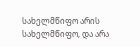სახელმწიფო არის სახელმწიფო, და არა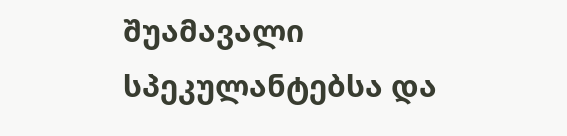შუამავალი სპეკულანტებსა და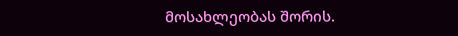მოსახლეობას შორის.